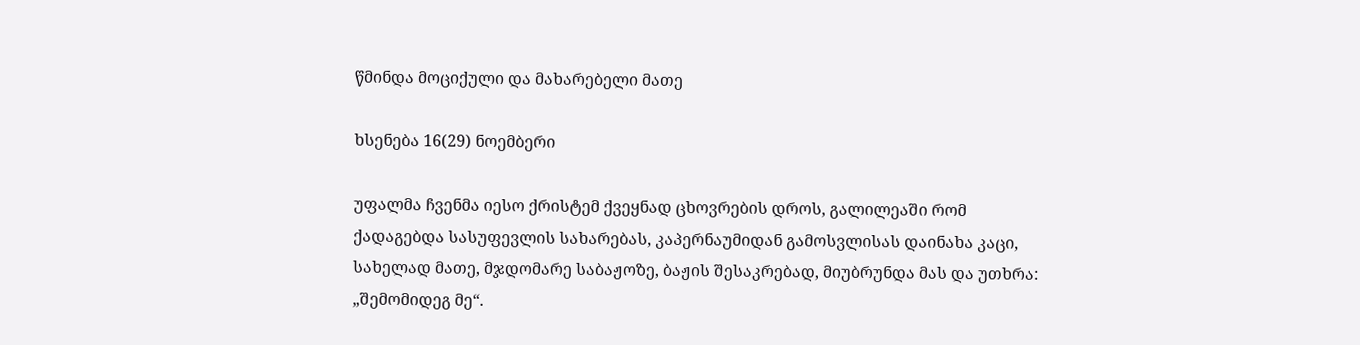წმინდა მოციქული და მახარებელი მათე

ხსენება 16(29) ნოემბერი

უფალმა ჩვენმა იესო ქრისტემ ქვეყნად ცხოვრების დროს, გალილეაში რომ ქადაგებდა სასუფევლის სახარებას, კაპერნაუმიდან გამოსვლისას დაინახა კაცი, სახელად მათე, მჯდომარე საბაჟოზე, ბაჟის შესაკრებად, მიუბრუნდა მას და უთხრა: „შემომიდეგ მე“.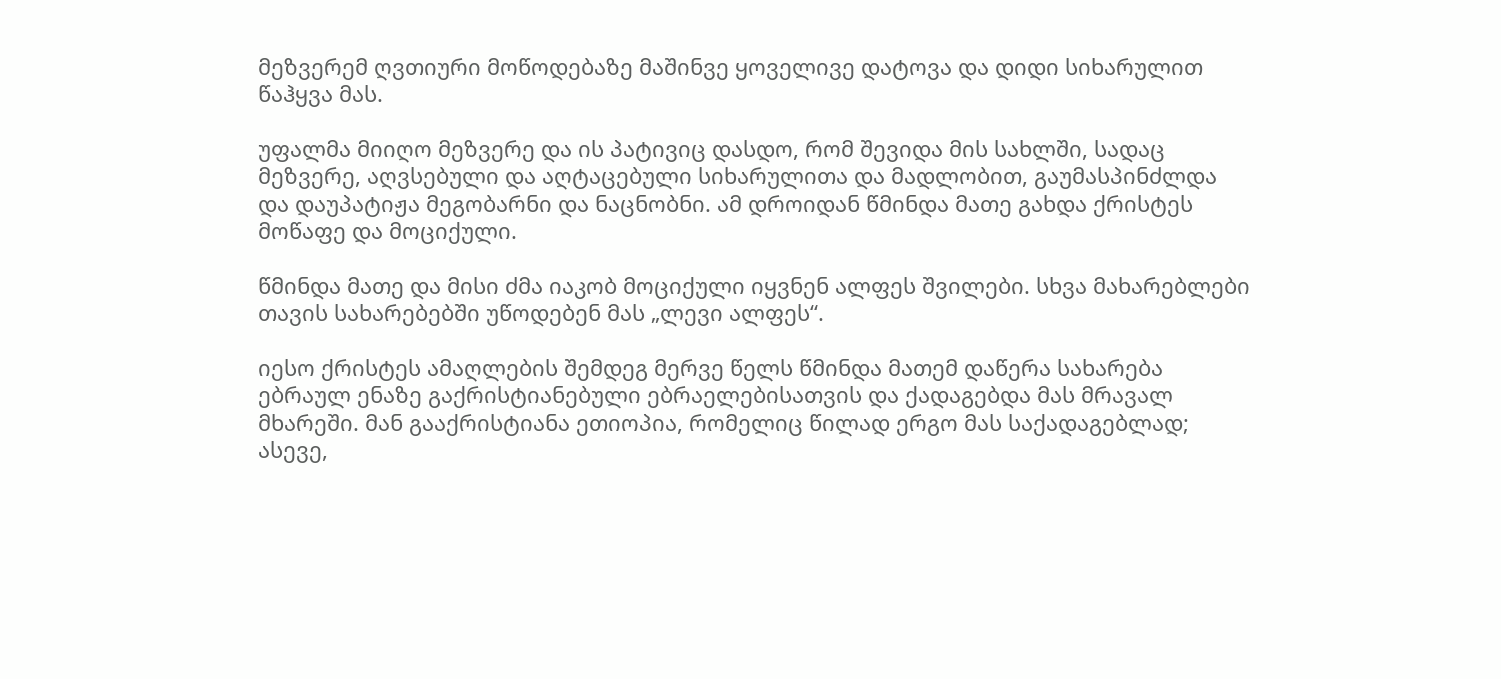მეზვერემ ღვთიური მოწოდებაზე მაშინვე ყოველივე დატოვა და დიდი სიხარულით წაჰყვა მას.

უფალმა მიიღო მეზვერე და ის პატივიც დასდო, რომ შევიდა მის სახლში, სადაც მეზვერე, აღვსებული და აღტაცებული სიხარულითა და მადლობით, გაუმასპინძლდა და დაუპატიჟა მეგობარნი და ნაცნობნი. ამ დროიდან წმინდა მათე გახდა ქრისტეს მოწაფე და მოციქული.

წმინდა მათე და მისი ძმა იაკობ მოციქული იყვნენ ალფეს შვილები. სხვა მახარებლები თავის სახარებებში უწოდებენ მას „ლევი ალფეს“.

იესო ქრისტეს ამაღლების შემდეგ მერვე წელს წმინდა მათემ დაწერა სახარება ებრაულ ენაზე გაქრისტიანებული ებრაელებისათვის და ქადაგებდა მას მრავალ მხარეში. მან გააქრისტიანა ეთიოპია, რომელიც წილად ერგო მას საქადაგებლად; ასევე,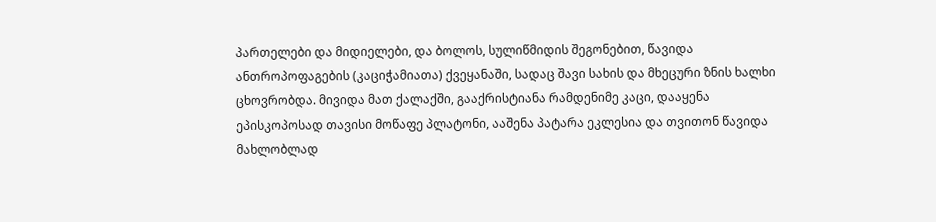პართელები და მიდიელები, და ბოლოს, სულიწმიდის შეგონებით, წავიდა ანთროპოფაგების (კაციჭამიათა) ქვეყანაში, სადაც შავი სახის და მხეცური ზნის ხალხი ცხოვრობდა. მივიდა მათ ქალაქში, გააქრისტიანა რამდენიმე კაცი, დააყენა ეპისკოპოსად თავისი მოწაფე პლატონი, ააშენა პატარა ეკლესია და თვითონ წავიდა მახლობლად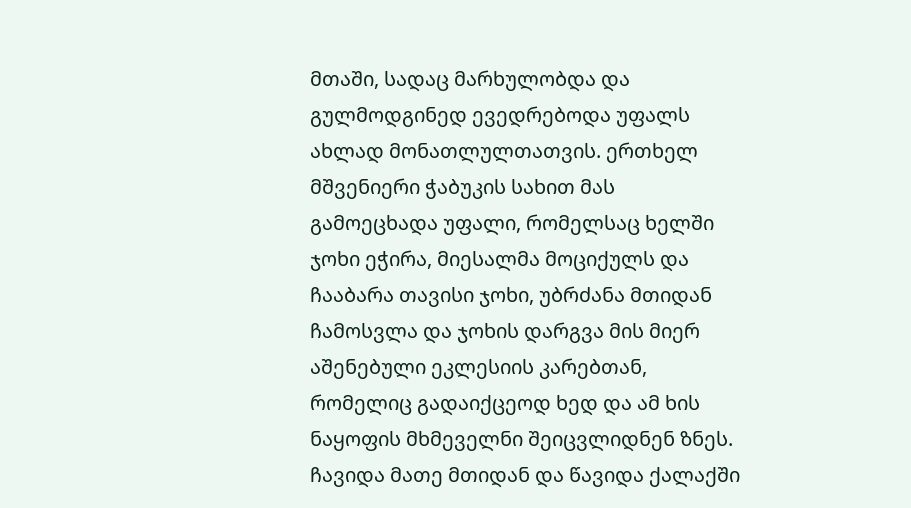მთაში, სადაც მარხულობდა და გულმოდგინედ ევედრებოდა უფალს ახლად მონათლულთათვის. ერთხელ მშვენიერი ჭაბუკის სახით მას გამოეცხადა უფალი, რომელსაც ხელში ჯოხი ეჭირა, მიესალმა მოციქულს და ჩააბარა თავისი ჯოხი, უბრძანა მთიდან ჩამოსვლა და ჯოხის დარგვა მის მიერ აშენებული ეკლესიის კარებთან, რომელიც გადაიქცეოდ ხედ და ამ ხის ნაყოფის მხმეველნი შეიცვლიდნენ ზნეს. ჩავიდა მათე მთიდან და წავიდა ქალაქში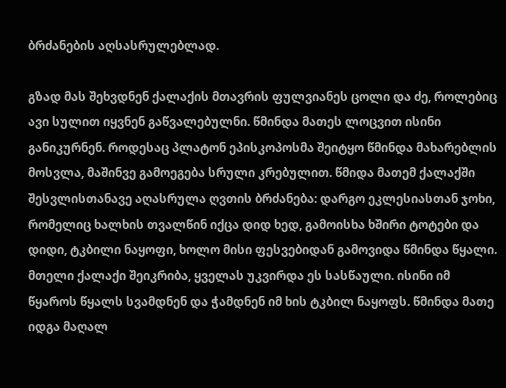ბრძანების აღსასრულებლად.

გზად მას შეხვდნენ ქალაქის მთავრის ფულვიანეს ცოლი და ძე, როლებიც ავი სულით იყვნენ გაწვალებულნი. წმინდა მათეს ლოცვით ისინი განიკურნენ. როდესაც პლატონ ეპისკოპოსმა შეიტყო წმინდა მახარებლის მოსვლა, მაშინვე გამოეგება სრული კრებულით. წმიდა მათემ ქალაქში შესვლისთანავე აღასრულა ღვთის ბრძანება: დარგო ეკლესიასთან ჯოხი, რომელიც ხალხის თვალწინ იქცა დიდ ხედ, გამოისხა ხშირი ტოტები და დიდი, ტკბილი ნაყოფი, ხოლო მისი ფესვებიდან გამოვიდა წმინდა წყალი. მთელი ქალაქი შეიკრიბა, ყველას უკვირდა ეს სასწაული. ისინი იმ წყაროს წყალს სვამდნენ და ჭამდნენ იმ ხის ტკბილ ნაყოფს. წმინდა მათე იდგა მაღალ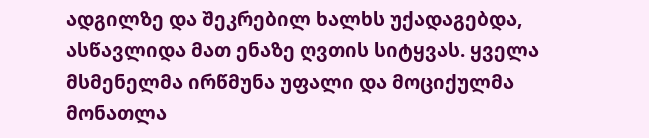ადგილზე და შეკრებილ ხალხს უქადაგებდა, ასწავლიდა მათ ენაზე ღვთის სიტყვას. ყველა მსმენელმა ირწმუნა უფალი და მოციქულმა მონათლა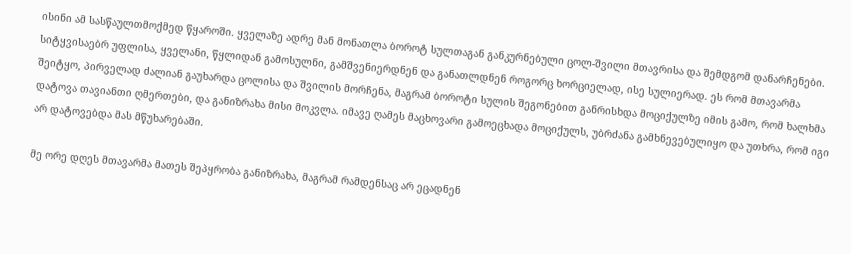ისინი ამ სასწაულთმოქმედ წყაროში. ყველაზე ადრე მან მონათლა ბოროტ სულთაგან განკურნებული ცოლ-შვილი მთავრისა და შემდგომ დანარჩენები. სიტყვისაებრ უფლისა, ყველანი, წყლიდან გამოსულნი, გამშვენიერდნენ და განათლდნენ როგორც ხორციელად, ისე სულიერად. ეს რომ მთავარმა შეიტყო, პირველად ძალიან გაუხარდა ცოლისა და შვილის მორჩენა, მაგრამ ბოროტი სულის შეგონებით განრისხდა მოციქულზე იმის გამო, რომ ხალხმა დატოვა თავიანთი ღმერთები, და განიზრახა მისი მოკვლა. იმავე ღამეს მაცხოვარი გამოეცხადა მოციქულს, უბრძანა გამხნევებულიყო და უთხრა, რომ იგი არ დატოვებდა მას მწუხარებაში.

მე ორე დღეს მთავარმა მათეს შეპყრობა განიზრახა, მაგრამ რამდენსაც არ ეცადნენ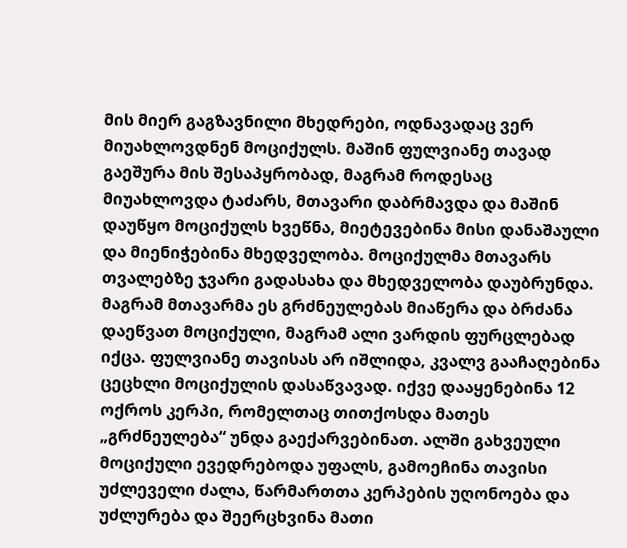მის მიერ გაგზავნილი მხედრები, ოდნავადაც ვერ მიუახლოვდნენ მოციქულს. მაშინ ფულვიანე თავად გაეშურა მის შესაპყრობად, მაგრამ როდესაც მიუახლოვდა ტაძარს, მთავარი დაბრმავდა და მაშინ დაუწყო მოციქულს ხვეწნა, მიეტევებინა მისი დანაშაული და მიენიჭებინა მხედველობა. მოციქულმა მთავარს თვალებზე ჯვარი გადასახა და მხედველობა დაუბრუნდა. მაგრამ მთავარმა ეს გრძნეულებას მიაწერა და ბრძანა დაეწვათ მოციქული, მაგრამ ალი ვარდის ფურცლებად იქცა. ფულვიანე თავისას არ იშლიდა, კვალვ გააჩაღებინა ცეცხლი მოციქულის დასაწვავად. იქვე დააყენებინა 12 ოქროს კერპი, რომელთაც თითქოსდა მათეს „გრძნეულება“ უნდა გაექარვებინათ. ალში გახვეული მოციქული ევედრებოდა უფალს, გამოეჩინა თავისი უძლეველი ძალა, წარმართთა კერპების უღონოება და უძლურება და შეერცხვინა მათი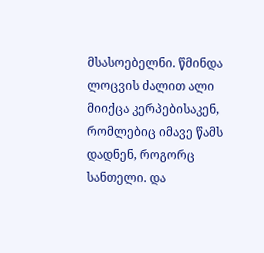მსასოებელნი. წმინდა ლოცვის ძალით ალი მიიქცა კერპებისაკენ, რომლებიც იმავე წამს დადნენ, როგორც სანთელი. და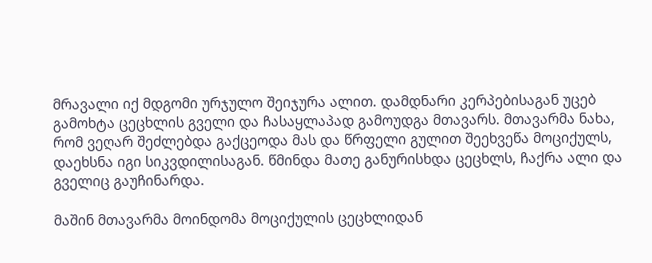მრავალი იქ მდგომი ურჯულო შეიჯურა ალით. დამდნარი კერპებისაგან უცებ გამოხტა ცეცხლის გველი და ჩასაყლაპად გამოუდგა მთავარს. მთავარმა ნახა, რომ ვეღარ შეძლებდა გაქცეოდა მას და წრფელი გულით შეეხვეწა მოციქულს, დაეხსნა იგი სიკვდილისაგან. წმინდა მათე განურისხდა ცეცხლს, ჩაქრა ალი და გველიც გაუჩინარდა.

მაშინ მთავარმა მოინდომა მოციქულის ცეცხლიდან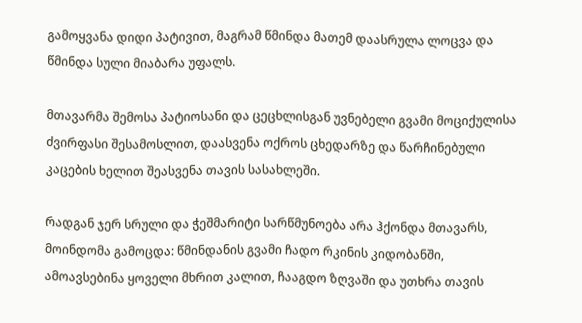გამოყვანა დიდი პატივით, მაგრამ წმინდა მათემ დაასრულა ლოცვა და წმინდა სული მიაბარა უფალს.

მთავარმა შემოსა პატიოსანი და ცეცხლისგან უვნებელი გვამი მოციქულისა ძვირფასი შესამოსლით, დაასვენა ოქროს ცხედარზე და წარჩინებული კაცების ხელით შეასვენა თავის სასახლეში.

რადგან ჯერ სრული და ჭეშმარიტი სარწმუნოება არა ჰქონდა მთავარს, მოინდომა გამოცდა: წმინდანის გვამი ჩადო რკინის კიდობანში, ამოავსებინა ყოველი მხრით კალით, ჩააგდო ზღვაში და უთხრა თავის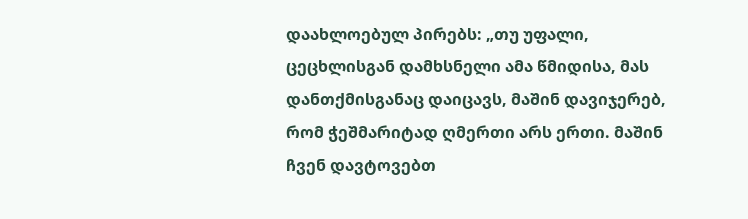დაახლოებულ პირებს: „თუ უფალი, ცეცხლისგან დამხსნელი ამა წმიდისა, მას დანთქმისგანაც დაიცავს, მაშინ დავიჯერებ, რომ ჭეშმარიტად ღმერთი არს ერთი. მაშინ ჩვენ დავტოვებთ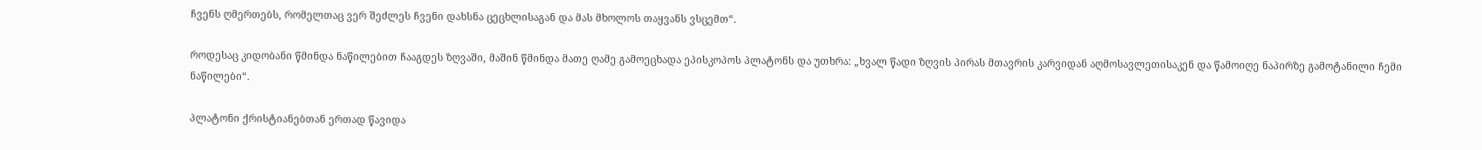ჩვენს ღმერთებს, რომელთაც ვერ შეძლეს ჩვენი დახსნა ცეცხლისაგან და მას მხოლოს თაყვანს ვსცემთ“.

როდესაც კიდობანი წმინდა ნაწილებით ჩააგდეს ზღვაში, მაშინ წმინდა მათე ღამე გამოეცხადა ეპისკოპოს პლატონს და უთხრა: „ხვალ წადი ზღვის პირას მთავრის კარვიდან აღმოსავლეთისაკენ და წამოიღე ნაპირზე გამოტანილი ჩემი ნაწილები“.

პლატონი ქრისტიანებთან ერთად წავიდა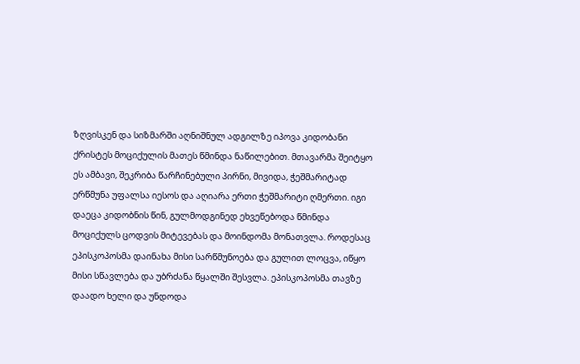ზღვისკენ და სიზმარში აღნიშნულ ადგილზე იპოვა კიდობანი ქრისტეს მოციქულის მათეს წმინდა ნაწილებით. მთავარმა შეიტყო ეს ამბავი, შეკრიბა წარჩინებული პირნი, მივიდა, ჭეშმარიტად ერწმუნა უფალსა იესოს და აღიარა ერთი ჭეშმარიტი ღმერთი. იგი დაეცა კიდობნის წინ, გულმოდგინედ ეხვეწებოდა წმინდა მოციქულს ცოდვის მიტევებას და მოინდომა მონათვლა. როდესაც ეპისკოპოსმა დაინახა მისი სარწმუნოება და გულით ლოცვა, იწყო მისი სწავლება და უბრძანა წყალში შესვლა. ეპისკოპოსმა თავზე დაადო ხელი და უნდოდა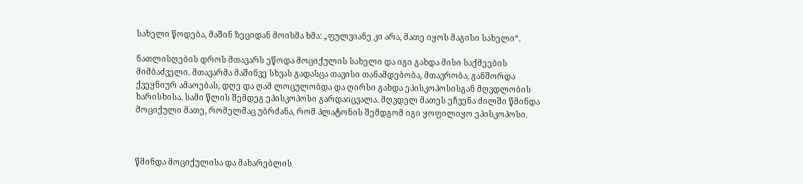სახელი წოდება, მაშინ ზეციდან მოისმა ხმა: „ფულვიანე კი არა, მათე იყოს მაგისი სახელი“.

ნათლისღების დროს მთავარს ეწოდა მოციქულის სახელი და იგი გახდა მისი საქმეების მიმბაძველი. მთავარმა მაშინვე სხვას გადასცა თავისი თანამდებობა, მთავრობა, განშორდა ქვეყნიურ ამაოებას, დღე და ღამ ლოცულობდა და ღირსი გახდა ეპისკოპოსისგან მღვდლობის ხარისხისა. სამი წლის შემდეგ ეპისკოპოსი გარდაიცვალა. მღვდელ მათეს ეჩვენა ძილში წმინდა მოციქული მათე, რომელმაც უბრძანა, რომ პლატონის შემდგომ იგი ყოფილიყო ეპისკოპოსი.



წმინდა მოციქულისა და მახარებლის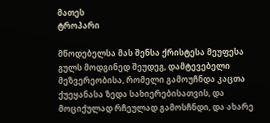მათეს
ტროპარი

მწოდებელსა მას შენსა ქრისტესა მეუფესა გულს მოდგინედ შეუდეგ, დამტევებელი მეზვერეობისა, რომელი გამოუჩნდა კაცთა ქუეყანასა ზედა სახიერებისათვის, და მოციქულად რჩეულად გამოსჩნდი, და ახარე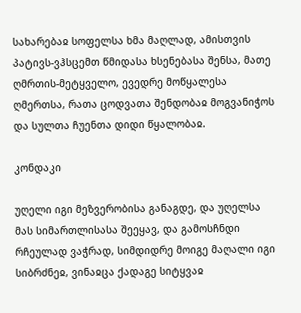სახარებაჲ სოფელსა ხმა მაღლად, ამისთვის პატივს-ვჰსცემთ წმიდასა ხსენებასა შენსა, მათე ღმრთის-მეტყველო, ევედრე მოწყალესა ღმერთსა, რათა ცოდვათა შენდობაჲ მოგვანიჭოს და სულთა ჩუენთა დიდი წყალობაჲ.

კონდაკი

უღელი იგი მეზვერობისა განაგდე, და უღელსა მას სიმართლისასა შეეყავ, და გამოსჩნდი რჩეულად ვაჭრად, სიმდიდრე მოიგე მაღალი იგი სიბრძნეჲ, ვინაჲცა ქადაგე სიტყვაჲ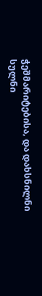ჭეშმარიტებისა, და დახსნილნი სულნი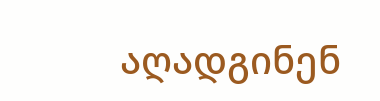აღადგინენ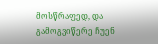მოსწრაფედ, და გამოგვიწერე ჩუენ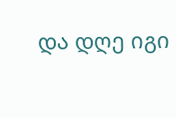და დღე იგი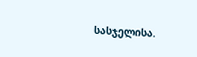სასჯელისა.